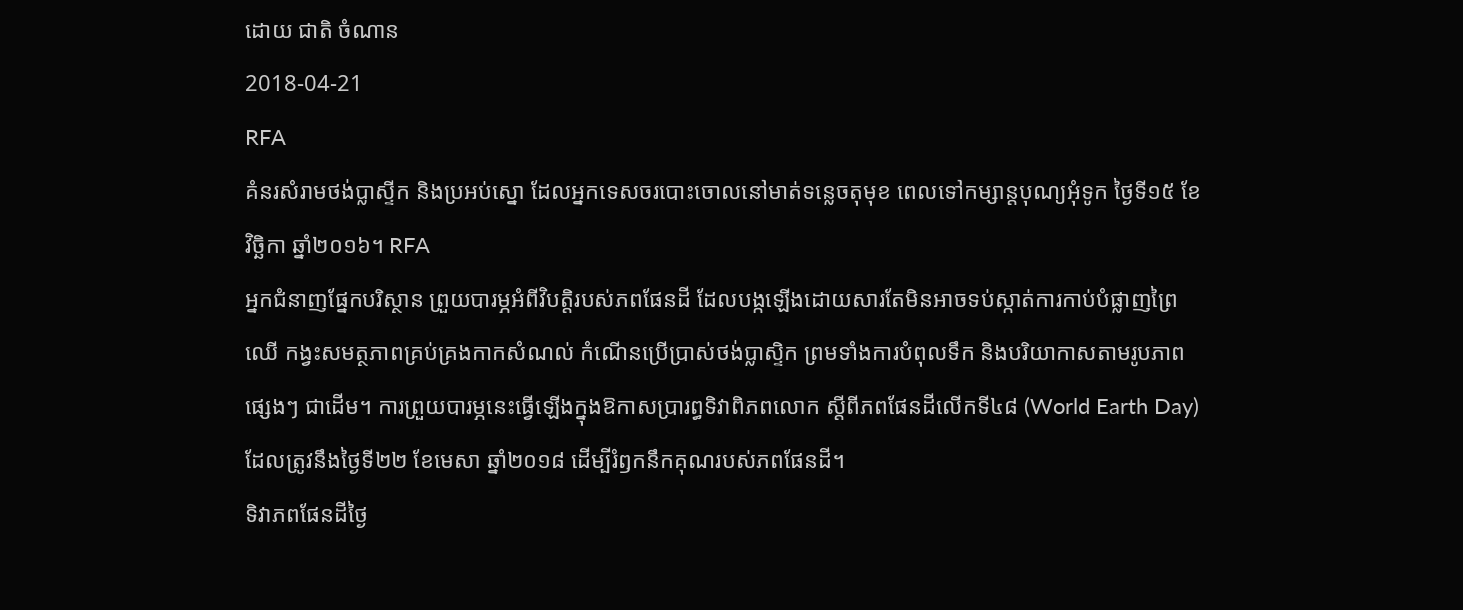ដោយ ជាតិ ចំណាន
2018-04-21
RFA
គំនរសំរាមថង់ប្លាស្ទីក និងប្រអប់ស្នោ ដែលអ្នកទេសចរបោះចោលនៅមាត់ទន្លេចតុមុខ ពេលទៅកម្សាន្តបុណ្យអុំទូក ថ្ងៃទី១៥ ខែវិច្ឆិកា ឆ្នាំ២០១៦។ RFA
អ្នកជំនាញផ្នែកបរិស្ថាន ព្រួយបារម្ភអំពីវិបត្តិរបស់ភពផែនដី ដែលបង្កឡើងដោយសារតែមិនអាចទប់ស្កាត់ការកាប់បំផ្លាញព្រៃឈើ កង្វះសមត្ថភាពគ្រប់គ្រងកាកសំណល់ កំណើនប្រើប្រាស់ថង់ប្លាស្ទិក ព្រមទាំងការបំពុលទឹក និងបរិយាកាសតាមរូបភាពផ្សេងៗ ជាដើម។ ការព្រួយបារម្ភនេះធ្វើឡើងក្នុងឱកាសប្រារព្ធទិវាពិភពលោក ស្តីពីភពផែនដីលើកទី៤៨ (World Earth Day) ដែលត្រូវនឹងថ្ងៃទី២២ ខែមេសា ឆ្នាំ២០១៨ ដើម្បីរំឭកនឹកគុណរបស់ភពផែនដី។
ទិវាភពផែនដីថ្ងៃ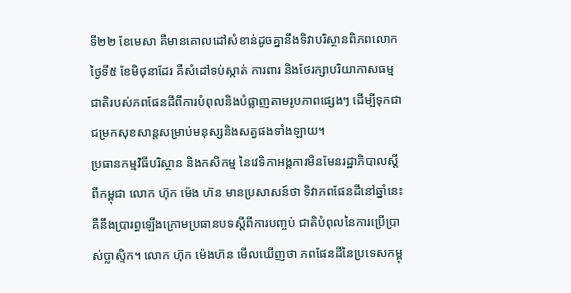ទី២២ ខែមេសា គឺមានគោលដៅសំខាន់ដូចគ្នានឹងទិវាបរិស្ថានពិភពលោក ថ្ងៃទី៥ ខែមិថុនាដែរ គឺសំដៅទប់ស្កាត់ ការពារ និងថែរក្សាបរិយាកាសធម្មជាតិរបស់ភពផែនដីពីការបំពុលនិងបំផ្លាញតាមរូបភាពផ្សេងៗ ដើម្បីទុកជាជម្រកសុខសាន្តសម្រាប់មនុស្សនិងសត្វផងទាំងឡាយ។
ប្រធានកម្មវិធីបរិស្ថាន និងកសិកម្ម នៃវេទិកាអង្គការមិនមែនរដ្ឋាភិបាលស្តីពីកម្ពុជា លោក ហ៊ុក ម៉េង ហ៊ន មានប្រសាសន៍ថា ទិវាភពផែនដីនៅឆ្នាំនេះ គឺនឹងប្រារព្ធឡើងក្រោមប្រធានបទស្តីពីការបញ្ចប់ ជាតិបំពុលនៃការប្រើប្រាស់ប្លាស្ទិក។ លោក ហ៊ុក ម៉េងហ៊ន មើលឃើញថា ភពផែនដីនៃប្រទេសកម្ពុ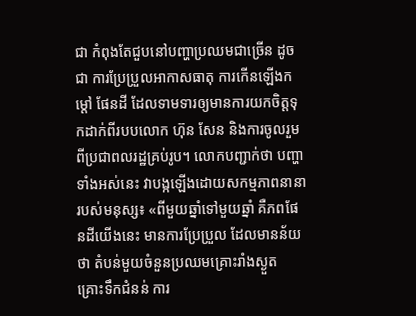ជា កំពុងតែជួបនៅបញ្ហាប្រឈមជាច្រើន ដូចជា ការប្រែប្រួលអាកាសធាតុ ការកើនឡើងកម្តៅ ផែនដី ដែលទាមទារឲ្យមានការយកចិត្តទុកដាក់ពីរបបលោក ហ៊ុន សែន និងការចូលរួមពីប្រជាពលរដ្ឋគ្រប់រូប។ លោកបញ្ជាក់ថា បញ្ហាទាំងអស់នេះ វាបង្កឡើងដោយសកម្មភាពនានា របស់មនុស្ស៖ «ពីមួយឆ្នាំទៅមួយឆ្នាំ គឺភពផែនដីយើងនេះ មានការប្រែប្រួល ដែលមានន័យថា តំបន់មួយចំនួនប្រឈមគ្រោះរាំងស្ងួត គ្រោះទឹកជំនន់ ការ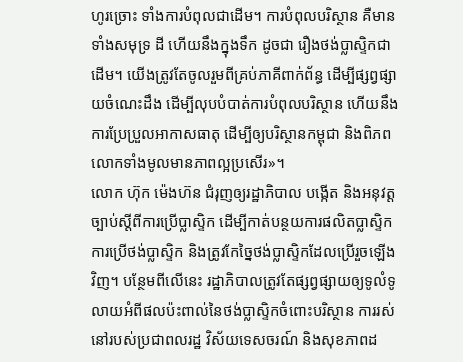ហូរច្រោះ ទាំងការបំពុលជាដើម។ ការបំពុលបរិស្ថាន គឺមានទាំងសមុទ្រ ដី ហើយនឹងក្នុងទឹក ដូចជា រឿងថង់ប្លាស្ទិកជាដើម។ យើងត្រូវតែចូលរួមពីគ្រប់ភាគីពាក់ព័ន្ធ ដើម្បីផ្សព្វផ្សាយចំណេះដឹង ដើម្បីលុបបំបាត់ការបំពុលបរិស្ថាន ហើយនឹងការប្រែប្រួលអាកាសធាតុ ដើម្បីឲ្យបរិស្ថានកម្ពុជា និងពិភពលោកទាំងមូលមានភាពល្អប្រសើរ»។
លោក ហ៊ុក ម៉េងហ៊ន ជំរុញឲ្យរដ្ឋាភិបាល បង្កើត និងអនុវត្តច្បាប់ស្ដីពីការប្រើប្លាស្ទិក ដើម្បីកាត់បន្ថយការផលិតប្លាស្ទិក ការប្រើថង់ប្លាស្ទិក និងត្រូវកែច្នៃថង់ប្លាស្ទិកដែលប្រើរួចឡើងវិញ។ បន្ថែមពីលើនេះ រដ្ឋាភិបាលត្រូវតែផ្សព្វផ្សាយឲ្យទូលំទូលាយអំពីផលប៉ះពាល់នៃថង់ប្លាស្ទិកចំពោះបរិស្ថាន ការរស់នៅរបស់ប្រជាពលរដ្ឋ វិស័យទេសចរណ៍ និងសុខភាពដ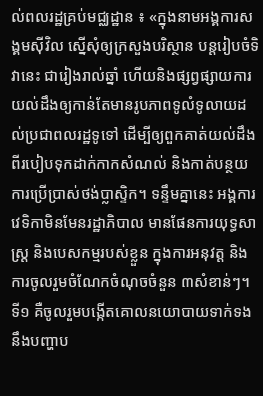ល់ពលរដ្ឋគ្រប់មជ្ឈដ្ឋាន ៖ «ក្នុងនាមអង្គការសង្គមស៊ីវិល ស្នើសុំឲ្យក្រសួងបរិស្ថាន បន្តរៀបចំទិវានេះ ជារៀងរាល់ឆ្នាំ ហើយនិងផ្សព្វផ្សាយការយល់ដឹងឲ្យកាន់តែមានរូបភាពទូលំទូលាយដល់ប្រជាពលរដ្ឋទូទៅ ដើម្បីឲ្យពួកគាត់យល់ដឹងពីរបៀបទុកដាក់កាកសំណល់ និងកាត់បន្ថយការប្រើប្រាស់ថង់ប្លាស្ទិក។ ទន្ទឹមគ្នានេះ អង្គការវេទិកាមិនមែនរដ្ឋាភិបាល មានផែនការយុទ្ធសាស្ត្រ និងបេសកម្មរបស់ខ្លួន ក្នុងការអនុវត្ត និងការចូលរួមចំណែកចំណុចចំនួន ៣សំខាន់ៗ។ ទី១ គឺចូលរួមបង្កើតគោលនយោបាយទាក់ទងនឹងបញ្ហាប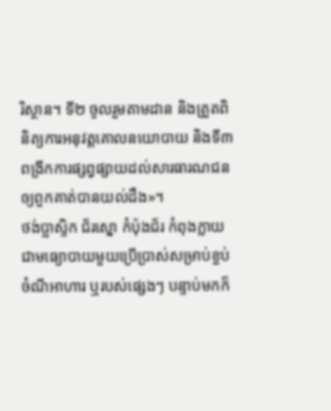រិស្ថាន។ ទី២ ចូលរួមតាមដាន និងត្រួតពិនិត្យការអនុវត្តគោលនយោបាយ និងទី៣ ពង្រីកការផ្សព្វផ្សាយដល់សារធារណជនឲ្យពួកគាត់បានយល់ដឹង»។
ថង់ប្លាស្ទិក ជ័រស្នោ កំប៉ុងជ័រ កំពុងក្លាយជាមធ្យោបាយមួយប្រើប្រាស់សម្រាប់ខ្ចប់ចំណីអាហារ ឬរបស់ផ្សេងៗ បន្ទាប់មកក៏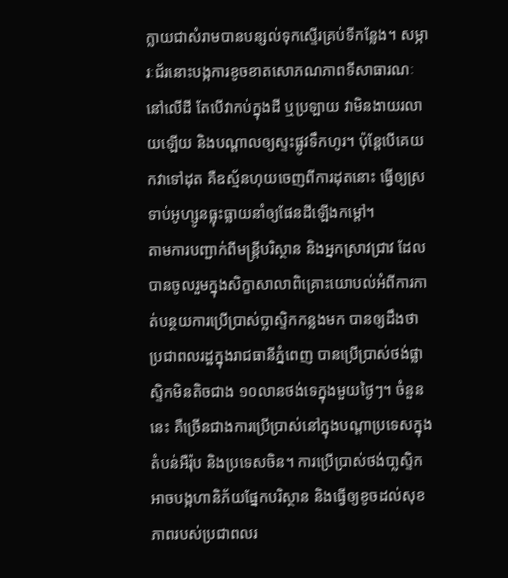ក្លាយជាសំរាមបានបន្សល់ទុកស្ទើរគ្រប់ទីកន្លែង។ សម្ភារៈជ័រនោះបង្កការខូចខាតសោភណភាពទីសាធារណៈនៅលើដី តែបើវាកប់ក្នុងដី ឬប្រឡាយ វាមិនងាយរលាយឡើយ និងបណ្ដាលឲ្យស្ទះផ្លូវទឹកហូរ។ ប៉ុន្តែបើគេយកវាទៅដុត គឺឧស្ម័នហុយចេញពីការដុតនោះ ធ្វើឲ្យស្រទាប់អូហ្សូនធ្លុះធ្លាយនាំឲ្យផែនដីឡើងកម្ដៅ។
តាមការបញ្ជាក់ពីមន្ត្រីបរិស្ថាន និងអ្នកស្រាវជ្រាវ ដែលបានចូលរួមក្នុងសិក្ខាសាលាពិគ្រោះយោបល់អំពីការកាត់បន្ថយការប្រើប្រាស់ប្លាស្ទិកកន្លងមក បានឲ្យដឹងថា ប្រជាពលរដ្ឋក្នុងរាជធានីភ្នំពេញ បានប្រើប្រាស់ថង់ផ្លាស្ទិកមិនតិចជាង ១០លានថង់ទេក្នុងមួយថ្ងៃៗ។ ចំនួននេះ គឺច្រើនជាងការប្រើប្រាស់នៅក្នុងបណ្តាប្រទេសក្នុងតំបន់អឺរ៉ុប និងប្រទេសចិន។ ការប្រើប្រាស់ថង់បា្លស្ទិកអាចបង្កហានិភ័យផ្នែកបរិស្ថាន និងធ្វើឲ្យខូចដល់សុខភាពរបស់ប្រជាពលរ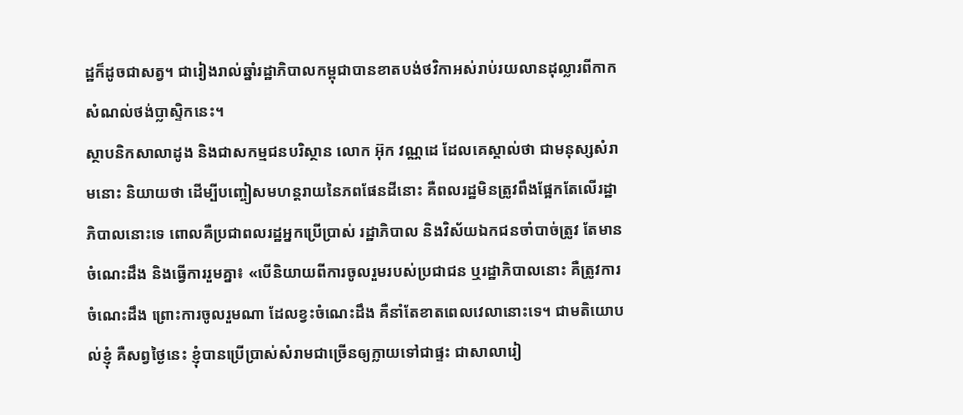ដ្ឋក៏ដូចជាសត្វ។ ជារៀងរាល់ឆ្នាំរដ្ឋាភិបាលកម្ពុជាបានខាតបង់ថវិកាអស់រាប់រយលានដុល្លារពីកាកសំណល់ថង់ប្លាស្ទិកនេះ។
ស្ថាបនិកសាលាដូង និងជាសកម្មជនបរិស្ថាន លោក អ៊ុក វណ្ណដេ ដែលគេស្គាល់ថា ជាមនុស្សសំរាមនោះ និយាយថា ដើម្បីបញ្ចៀសមហន្តរាយនៃភពផែនដីនោះ គឺពលរដ្ឋមិនត្រូវពឹងផ្អែកតែលើរដ្ឋាភិបាលនោះទេ ពោលគឺប្រជាពលរដ្ឋអ្នកប្រើប្រាស់ រដ្ឋាភិបាល និងវិស័យឯកជនចាំបាច់ត្រូវ តែមានចំណេះដឹង និងធ្វើការរួមគ្នា៖ «បើនិយាយពីការចូលរួមរបស់ប្រជាជន ឬរដ្ឋាភិបាលនោះ គឺត្រូវការចំណេះដឹង ព្រោះការចូលរួមណា ដែលខ្វះចំណេះដឹង គឺនាំតែខាតពេលវេលានោះទេ។ ជាមតិយោបល់ខ្ញុំ គឺសព្វថ្ងៃនេះ ខ្ញុំបានប្រើប្រាស់សំរាមជាច្រើនឲ្យក្លាយទៅជាផ្ទះ ជាសាលារៀ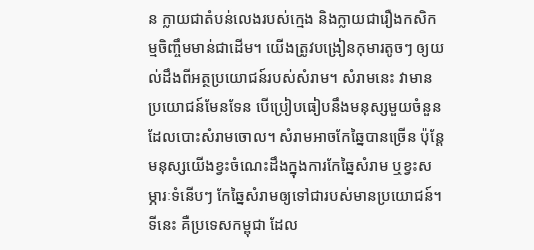ន ក្លាយជាតំបន់លេងរបស់ក្មេង និងក្លាយជារឿងកសិកម្មចិញ្ចឹមមាន់ជាដើម។ យើងត្រូវបង្រៀនកុមារតូចៗ ឲ្យយល់ដឹងពីអត្ថប្រយោជន៍របស់សំរាម។ សំរាមនេះ វាមានប្រយោជន៍មែនទែន បើប្រៀបធៀបនឹងមនុស្សមួយចំនួន ដែលបោះសំរាមចោល។ សំរាមអាចកែឆ្នៃបានច្រើន ប៉ុន្តែមនុស្សយើងខ្វះចំណេះដឹងក្នុងការកែឆ្នៃសំរាម ឬខ្វះសម្ភារៈទំនើបៗ កែឆ្នៃសំរាមឲ្យទៅជារបស់មានប្រយោជន៍។ ទីនេះ គឺប្រទេសកម្ពុជា ដែល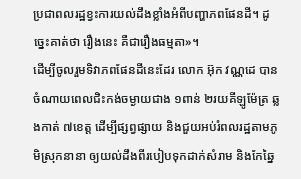ប្រជាពលរដ្ឋខ្វះការយល់ដឹងខ្លាំងអំពីបញ្ហាភពផែនដី។ ដូច្នេះគាត់ថា រឿងនេះ គឺជារឿងធម្មតា»។
ដើម្បីចូលរួមទិវាភពផែនដីនេះដែរ លោក អ៊ុក វណ្ណដេ បានចំណាយពេលជិះកង់ចម្ងាយជាង ១ពាន់ ២រយគីឡូម៉ែត្រ ឆ្លងកាត់ ៧ខេត្ត ដើម្បីផ្សព្វផ្សាយ និងជួយអប់រំពលរដ្ឋតាមភូមិស្រុកនានា ឲ្យយល់ដឹងពីរបៀបទុកដាក់សំរាម និងកែឆ្នៃ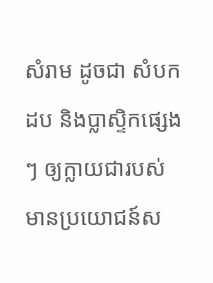សំរាម ដូចជា សំបកដប និងប្លាស្ទិកផ្សេងៗ ឲ្យក្លាយជារបស់មានប្រយោជន៍ស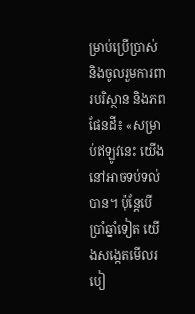ម្រាប់ប្រើប្រាស់ និងចូលរួមការពារបរិស្ថាន និងភពផែនដី៖ «សម្រាប់ឥឡូវនេះ យើងនៅអាចទប់ទល់បាន។ ប៉ុន្តែបើប្រាំឆ្នាំទៀត យើងសង្កេតមើលរបៀ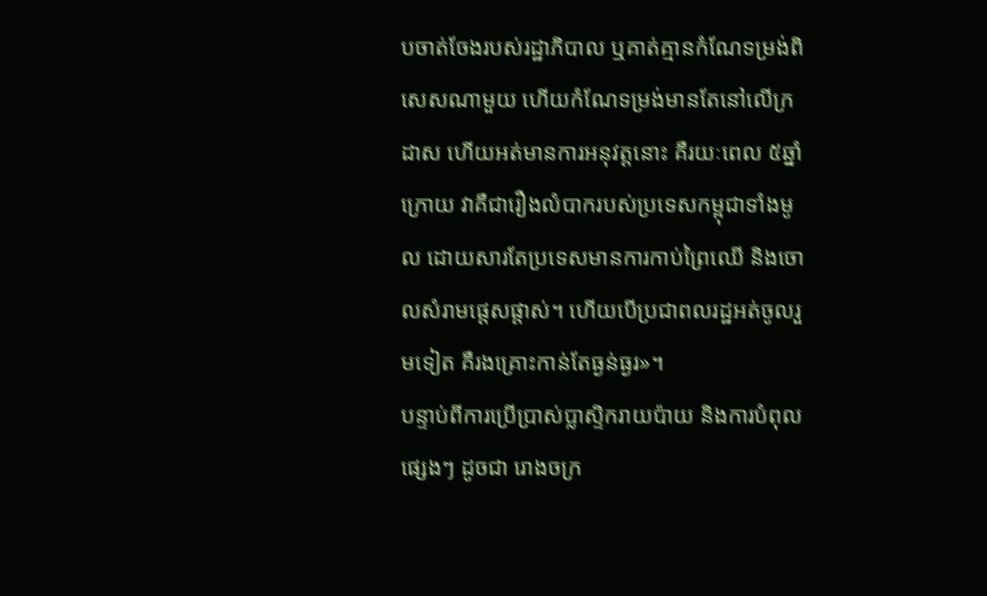បចាត់ចែងរបស់រដ្ឋាភិបាល ឬគាត់គ្មានកំណែទម្រង់ពិសេសណាមួយ ហើយកំណែទម្រង់មានតែនៅលើក្រដាស ហើយអត់មានការអនុវត្តនោះ គឺរយៈពេល ៥ឆ្នាំក្រោយ វាគឺជារឿងលំបាករបស់ប្រទេសកម្ពុជាទាំងមូល ដោយសារតែប្រទេសមានការកាប់ព្រៃឈើ និងចោលសំរាមផ្តេសផ្តាស់។ ហើយបើប្រជាពលរដ្ឋអត់ចូលរួមទៀត គឺរងគ្រោះកាន់តែធ្ងន់ធ្ងរ»។
បន្ទាប់ពីការប្រើប្រាស់ប្លាស្ទិករាយប៉ាយ និងការបំពុលផ្សេងៗ ដូចជា រោងចក្រ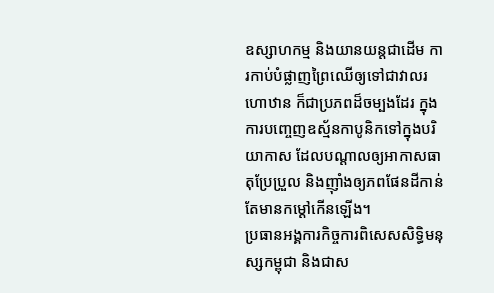ឧស្សាហកម្ម និងយានយន្តជាដើម ការកាប់បំផ្លាញព្រៃឈើឲ្យទៅជាវាលរហោឋាន ក៏ជាប្រភពដ៏ចម្បងដែរ ក្នុងការបញ្ចេញឧស្ម័នកាបូនិកទៅក្នុងបរិយាកាស ដែលបណ្តាលឲ្យអាកាសធាតុប្រែប្រួល និងញ៉ាំងឲ្យភពផែនដីកាន់តែមានកម្ដៅកើនឡើង។
ប្រធានអង្គការកិច្ចការពិសេសសិទ្ធិមនុស្សកម្ពុជា និងជាស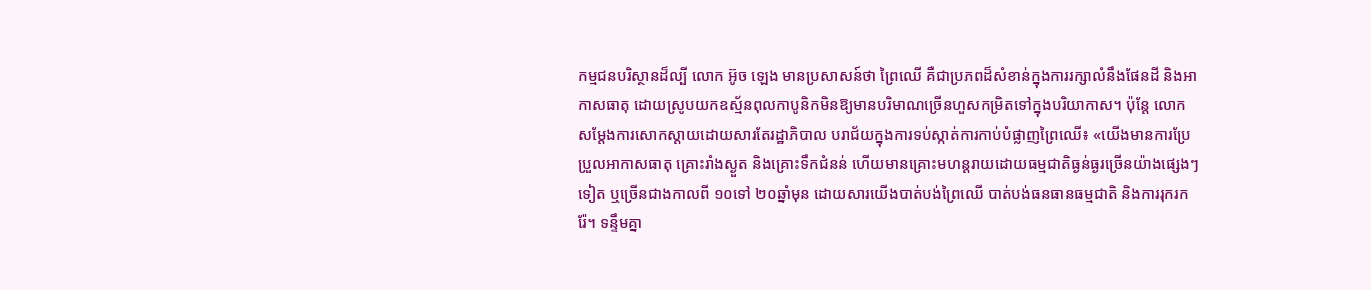កម្មជនបរិស្ថានដ៏ល្បី លោក អ៊ូច ឡេង មានប្រសាសន៍ថា ព្រៃឈើ គឺជាប្រភពដ៏សំខាន់ក្នុងការរក្សាលំនឹងផែនដី និងអាកាសធាតុ ដោយស្រូបយកឧស្ម័នពុលកាបូនិកមិនឱ្យមានបរិមាណច្រើនហួសកម្រិតទៅក្នុងបរិយាកាស។ ប៉ុន្តែ លោកសម្តែងការសោកស្តាយដោយសារតែរដ្ឋាភិបាល បរាជ័យក្នុងការទប់ស្កាត់ការកាប់បំផ្លាញព្រៃឈើ៖ «យើងមានការប្រែប្រួលអាកាសធាតុ គ្រោះរាំងស្ងួត និងគ្រោះទឹកជំនន់ ហើយមានគ្រោះមហន្តរាយដោយធម្មជាតិធ្ងន់ធ្ងរច្រើនយ៉ាងផ្សេងៗ ទៀត ឬច្រើនជាងកាលពី ១០ទៅ ២០ឆ្នាំមុន ដោយសារយើងបាត់បង់ព្រៃឈើ បាត់បង់ធនធានធម្មជាតិ និងការរុករករ៉ែ។ ទន្ទឹមគ្នា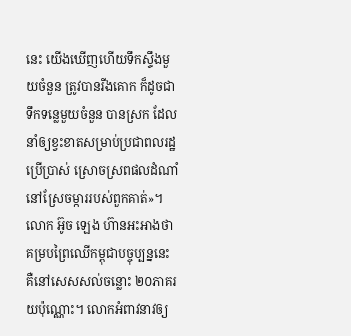នេះ យើងឃើញហើយទឹកស្ទឹងមួយចំនួន ត្រូវបានរីងគោក ក៏ដូចជាទឹកទន្លេមួយចំនួន បានស្រក ដែលនាំឲ្យខ្វះខាតសម្រាប់ប្រជាពលរដ្ឋប្រើប្រាស់ ស្រោចស្រពផលដំណាំនៅស្រែចម្ការរបស់ពួកគាត់»។
លោក អ៊ូច ឡេង ហ៊ានអះអាងថា គម្របព្រៃឈើកម្ពុជាបច្ចុប្បន្ននេះ គឺនៅសេសសល់ចន្លោះ ២០ភាគរយប៉ុណ្ណោះ។ លោកអំពាវនាវឲ្យ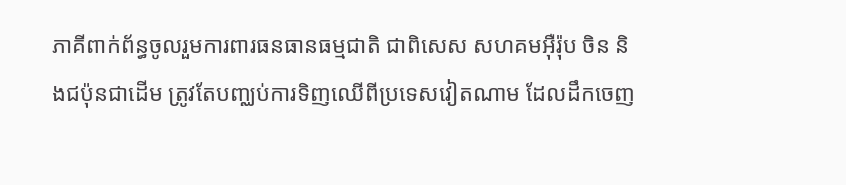ភាគីពាក់ព័ន្ធចូលរួមការពារធនធានធម្មជាតិ ជាពិសេស សហគមអ៊ឺរ៉ុប ចិន និងជប៉ុនជាដើម ត្រូវតែបញ្ឈប់ការទិញឈើពីប្រទេសវៀតណាម ដែលដឹកចេញ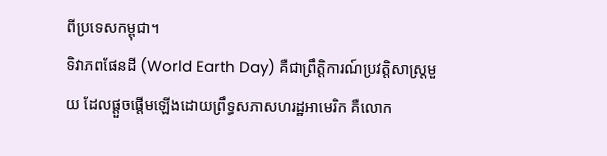ពីប្រទេសកម្ពុជា។
ទិវាភពផែនដី (World Earth Day) គឺជាព្រឹត្តិការណ៍ប្រវត្តិសាស្ត្រមួយ ដែលផ្ដួចផ្ដើមឡើងដោយព្រឹទ្ធសភាសហរដ្ឋអាមេរិក គឺលោក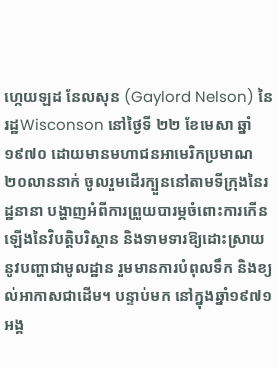ហ្កេយឡដ នែលសុន (Gaylord Nelson) នៃរដ្ឋWisconson នៅថ្ងៃទី ២២ ខែមេសា ឆ្នាំ១៩៧០ ដោយមានមហាជនអាមេរិកប្រមាណ ២០លាននាក់ ចូលរួមដើរក្បួននៅតាមទីក្រុងនៃរដ្ឋនានា បង្ហាញអំពីការព្រួយបារម្ភចំពោះការកើនឡើងនៃវិបត្តិបរិស្ថាន និងទាមទារឱ្យដោះស្រាយនូវបញ្ហាជាមូលដ្ឋាន រួមមានការបំពុលទឹក និងខ្យល់អាកាសជាដើម។ បន្ទាប់មក នៅក្នុងឆ្នាំ១៩៧១ អង្គ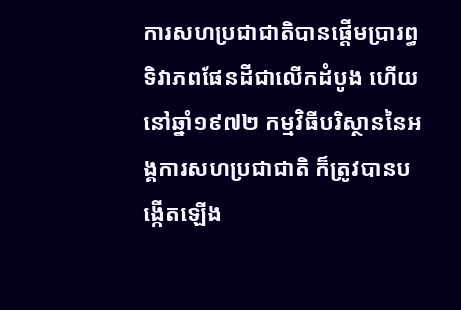ការសហប្រជាជាតិបានផ្ដើមប្រារព្ធទិវាភពផែនដីជាលើកដំបូង ហើយនៅឆ្នាំ១៩៧២ កម្មវិធីបរិស្ថាននៃអង្គការសហប្រជាជាតិ ក៏ត្រូវបានបង្កើតឡើង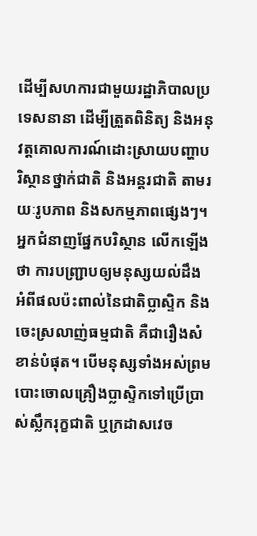ដើម្បីសហការជាមួយរដ្ឋាភិបាលប្រទេសនានា ដើម្បីត្រួតពិនិត្យ និងអនុវត្តគោលការណ៍ដោះស្រាយបញ្ហាបរិស្ថានថ្នាក់ជាតិ និងអន្តរជាតិ តាមរយៈរូបភាព និងសកម្មភាពផ្សេងៗ។
អ្នកជំនាញផ្នែកបរិស្ថាន លើកឡើងថា ការបញ្ជ្រាបឲ្យមនុស្សយល់ដឹង អំពីផលប៉ះពាល់នៃជាតិប្លាស្ទិក និងចេះស្រលាញ់ធម្មជាតិ គឺជារឿងសំខាន់បំផុត។ បើមនុស្សទាំងអស់ព្រមបោះចោលគ្រឿងប្លាស្ទិកទៅប្រើប្រាស់ស្លឹករុក្ខជាតិ ឬក្រដាសវេច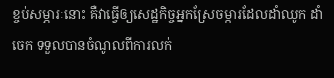ខ្ចប់សម្ភារៈនោះ គឺវាធ្វើឲ្យសេដ្ឋកិច្ចអ្នកស្រែចម្ការដែលដាំឈូក ដាំចេក ទទួលបានចំណូលពីការលក់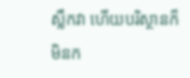ស្លឹកវា ហើយបរិស្ថានក៏មិនក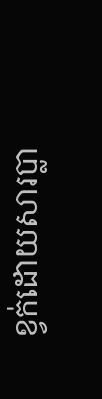ខ្វក់ដោយសារប្លា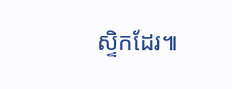ស្ទិកដែរ៕